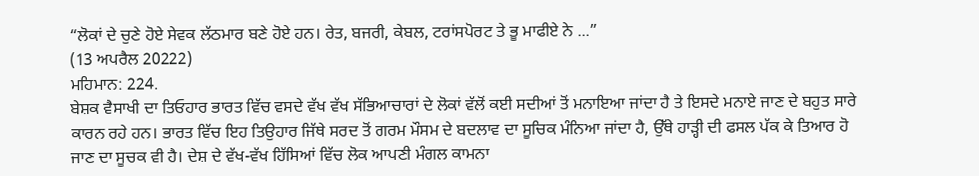“ਲੋਕਾਂ ਦੇ ਚੁਣੇ ਹੋਏ ਸੇਵਕ ਲੱਠਮਾਰ ਬਣੇ ਹੋਏ ਹਨ। ਰੇਤ, ਬਜਰੀ, ਕੇਬਲ, ਟਰਾਂਸਪੋਰਟ ਤੇ ਭੂ ਮਾਫੀਏ ਨੇ ...”
(13 ਅਪਰੈਲ 20222)
ਮਹਿਮਾਨ: 224.
ਬੇਸ਼ਕ ਵੈਸਾਖੀ ਦਾ ਤਿਓਹਾਰ ਭਾਰਤ ਵਿੱਚ ਵਸਦੇ ਵੱਖ ਵੱਖ ਸੱਭਿਆਚਾਰਾਂ ਦੇ ਲੋਕਾਂ ਵੱਲੋਂ ਕਈ ਸਦੀਆਂ ਤੋਂ ਮਨਾਇਆ ਜਾਂਦਾ ਹੈ ਤੇ ਇਸਦੇ ਮਨਾਏ ਜਾਣ ਦੇ ਬਹੁਤ ਸਾਰੇ ਕਾਰਨ ਰਹੇ ਹਨ। ਭਾਰਤ ਵਿੱਚ ਇਹ ਤਿਉਹਾਰ ਜਿੱਥੇ ਸਰਦ ਤੋਂ ਗਰਮ ਮੌਸਮ ਦੇ ਬਦਲਾਵ ਦਾ ਸੂਚਿਕ ਮੰਨਿਆ ਜਾਂਦਾ ਹੈ, ਉੱਥੇ ਹਾੜ੍ਹੀ ਦੀ ਫਸਲ ਪੱਕ ਕੇ ਤਿਆਰ ਹੋ ਜਾਣ ਦਾ ਸੂਚਕ ਵੀ ਹੈ। ਦੇਸ਼ ਦੇ ਵੱਖ-ਵੱਖ ਹਿੱਸਿਆਂ ਵਿੱਚ ਲੋਕ ਆਪਣੀ ਮੰਗਲ ਕਾਮਨਾ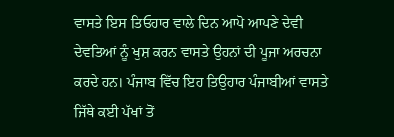ਵਾਸਤੇ ਇਸ ਤਿਓਹਾਰ ਵਾਲੇ ਦਿਨ ਆਪੋ ਆਪਣੇ ਦੇਵੀ ਦੇਵਤਿਆਂ ਨੂੰ ਖੁਸ਼ ਕਰਨ ਵਾਸਤੇ ਉਹਨਾਂ ਦੀ ਪੂਜਾ ਅਰਚਨਾ ਕਰਦੇ ਹਨ। ਪੰਜਾਬ ਵਿੱਚ ਇਹ ਤਿਉਹਾਰ ਪੰਜਾਬੀਆਂ ਵਾਸਤੇ ਜਿੱਥੇ ਕਈ ਪੱਖਾਂ ਤੋਂ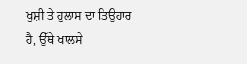ਖੁਸ਼ੀ ਤੇ ਹੁਲਾਸ ਦਾ ਤਿਉਹਾਰ ਹੈ, ਉੱਥੇ ਖਾਲਸੇ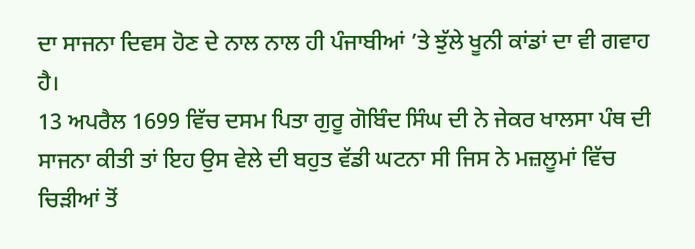ਦਾ ਸਾਜਨਾ ਦਿਵਸ ਹੋਣ ਦੇ ਨਾਲ ਨਾਲ ਹੀ ਪੰਜਾਬੀਆਂ ’ਤੇ ਝੁੱਲੇ ਖੂਨੀ ਕਾਂਡਾਂ ਦਾ ਵੀ ਗਵਾਹ ਹੈ।
13 ਅਪਰੈਲ 1699 ਵਿੱਚ ਦਸਮ ਪਿਤਾ ਗੁਰੂ ਗੋਬਿੰਦ ਸਿੰਘ ਦੀ ਨੇ ਜੇਕਰ ਖਾਲਸਾ ਪੰਥ ਦੀ ਸਾਜਨਾ ਕੀਤੀ ਤਾਂ ਇਹ ਉਸ ਵੇਲੇ ਦੀ ਬਹੁਤ ਵੱਡੀ ਘਟਨਾ ਸੀ ਜਿਸ ਨੇ ਮਜ਼ਲੂਮਾਂ ਵਿੱਚ ਚਿੜੀਆਂ ਤੋਂ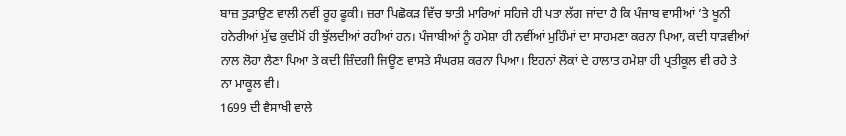ਬਾਜ਼ ਤੁੜਾਉਣ ਵਾਲੀ ਨਵੀਂ ਰੂਹ ਫੂਕੀ। ਜ਼ਰਾ ਪਿਛੋਕੜ ਵਿੱਚ ਝਾਤੀ ਮਾਰਿਆਂ ਸਹਿਜੇ ਹੀ ਪਤਾ ਲੱਗ ਜਾਂਦਾ ਹੈ ਕਿ ਪੰਜਾਬ ਵਾਸੀਆਂ ’ਤੇ ਖੂਨੀ ਹਨੇਰੀਆਂ ਮੁੱਢ ਕੁਦੀਮੋਂ ਹੀ ਝੁੱਲਦੀਆਂ ਰਹੀਆਂ ਹਨ। ਪੰਜਾਬੀਆਂ ਨੂੰ ਹਮੇਸ਼ਾ ਹੀ ਨਵੀਂਆਂ ਮੁਹਿੰਮਾਂ ਦਾ ਸਾਹਮਣਾ ਕਰਨਾ ਪਿਆ, ਕਦੀ ਧਾੜਵੀਆਂ ਨਾਲ ਲੋਹਾ ਲੈਣਾ ਪਿਆ ਤੇ ਕਦੀ ਜ਼ਿੰਦਗੀ ਜਿਊਣ ਵਾਸਤੇ ਸੰਘਰਸ਼ ਕਰਨਾ ਪਿਆ। ਇਹਨਾਂ ਲੋਕਾਂ ਦੇ ਹਾਲਾਤ ਹਮੇਸ਼ਾ ਹੀ ਪ੍ਰਤੀਕੂਲ ਵੀ ਰਹੇ ਤੇ ਨਾ ਮਾਕੂਲ ਵੀ।
1699 ਦੀ ਵੈਸਾਖੀ ਵਾਲੇ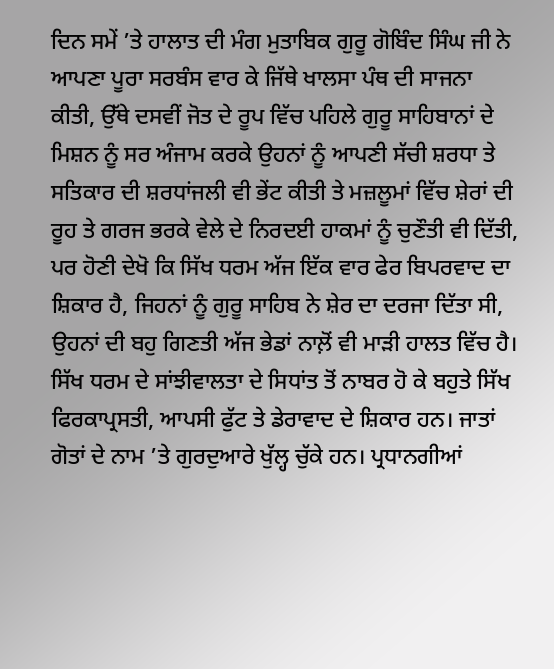ਦਿਨ ਸਮੇਂ ’ਤੇ ਹਾਲਾਤ ਦੀ ਮੰਗ ਮੁਤਾਬਿਕ ਗੁਰੂ ਗੋਬਿੰਦ ਸਿੰਘ ਜੀ ਨੇ ਆਪਣਾ ਪੂਰਾ ਸਰਬੰਸ ਵਾਰ ਕੇ ਜਿੱਥੇ ਖਾਲਸਾ ਪੰਥ ਦੀ ਸਾਜਨਾ ਕੀਤੀ, ਉੱਥੇ ਦਸਵੀਂ ਜੋਤ ਦੇ ਰੂਪ ਵਿੱਚ ਪਹਿਲੇ ਗੁਰੂ ਸਾਹਿਬਾਨਾਂ ਦੇ ਮਿਸ਼ਨ ਨੂੰ ਸਰ ਅੰਜਾਮ ਕਰਕੇ ਉਹਨਾਂ ਨੂੰ ਆਪਣੀ ਸੱਚੀ ਸ਼ਰਧਾ ਤੇ ਸਤਿਕਾਰ ਦੀ ਸ਼ਰਧਾਂਜਲੀ ਵੀ ਭੇਂਟ ਕੀਤੀ ਤੇ ਮਜ਼ਲੂਮਾਂ ਵਿੱਚ ਸ਼ੇਰਾਂ ਦੀ ਰੂਹ ਤੇ ਗਰਜ ਭਰਕੇ ਵੇਲੇ ਦੇ ਨਿਰਦਈ ਹਾਕਮਾਂ ਨੂੰ ਚੁਣੌਤੀ ਵੀ ਦਿੱਤੀ, ਪਰ ਹੋਣੀ ਦੇਖੋ ਕਿ ਸਿੱਖ ਧਰਮ ਅੱਜ ਇੱਕ ਵਾਰ ਫੇਰ ਬਿਪਰਵਾਦ ਦਾ ਸ਼ਿਕਾਰ ਹੈ, ਜਿਹਨਾਂ ਨੂੰ ਗੁਰੂ ਸਾਹਿਬ ਨੇ ਸ਼ੇਰ ਦਾ ਦਰਜਾ ਦਿੱਤਾ ਸੀ, ਉਹਨਾਂ ਦੀ ਬਹੁ ਗਿਣਤੀ ਅੱਜ ਭੇਡਾਂ ਨਾਲ਼ੋਂ ਵੀ ਮਾੜੀ ਹਾਲਤ ਵਿੱਚ ਹੈ।
ਸਿੱਖ ਧਰਮ ਦੇ ਸਾਂਝੀਵਾਲਤਾ ਦੇ ਸਿਧਾਂਤ ਤੋਂ ਨਾਬਰ ਹੋ ਕੇ ਬਹੁਤੇ ਸਿੱਖ ਫਿਰਕਾਪ੍ਰਸਤੀ, ਆਪਸੀ ਫੁੱਟ ਤੇ ਡੇਰਾਵਾਦ ਦੇ ਸ਼ਿਕਾਰ ਹਨ। ਜਾਤਾਂ ਗੋਤਾਂ ਦੇ ਨਾਮ ’ਤੇ ਗੁਰਦੁਆਰੇ ਖੁੱਲ੍ਹ ਚੁੱਕੇ ਹਨ। ਪ੍ਰਧਾਨਗੀਆਂ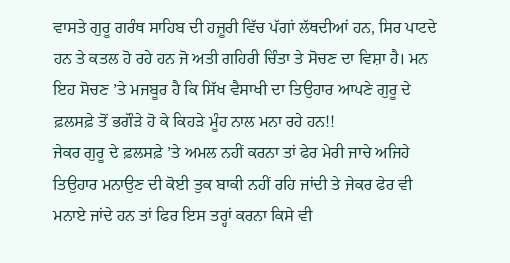ਵਾਸਤੇ ਗੁਰੂ ਗਰੰਥ ਸਾਹਿਬ ਦੀ ਹਜ਼ੂਰੀ ਵਿੱਚ ਪੱਗਾਂ ਲੱਥਦੀਆਂ ਹਨ, ਸਿਰ ਪਾਟਦੇ ਹਨ ਤੇ ਕਤਲ ਹੋ ਰਹੇ ਹਨ ਜੋ ਅਤੀ ਗਹਿਰੀ ਚਿੰਤਾ ਤੇ ਸੋਚਣ ਦਾ ਵਿਸ਼ਾ ਹੈ। ਮਨ ਇਹ ਸੋਚਣ ’ਤੇ ਮਜਬੂਰ ਹੈ ਕਿ ਸਿੱਖ ਵੈਸਾਖੀ ਦਾ ਤਿਉਹਾਰ ਆਪਣੇ ਗੁਰੂ ਦੇ ਫ਼ਲਸਫ਼ੇ ਤੋਂ ਭਗੌੜੇ ਹੋ ਕੇ ਕਿਹੜੇ ਮੂੰਹ ਨਾਲ ਮਨਾ ਰਹੇ ਹਨ!!
ਜੇਕਰ ਗੁਰੂ ਦੇ ਫ਼ਲਸਫ਼ੇ ’ਤੇ ਅਮਲ ਨਹੀਂ ਕਰਨਾ ਤਾਂ ਫੇਰ ਮੇਰੀ ਜਾਚੇ ਅਜਿਹੇ ਤਿਉਹਾਰ ਮਨਾਉਣ ਦੀ ਕੋਈ ਤੁਕ ਬਾਕੀ ਨਹੀਂ ਰਹਿ ਜਾਂਦੀ ਤੇ ਜੇਕਰ ਫੇਰ ਵੀ ਮਨਾਏ ਜਾਂਦੇ ਹਨ ਤਾਂ ਫਿਰ ਇਸ ਤਰ੍ਹਾਂ ਕਰਨਾ ਕਿਸੇ ਵੀ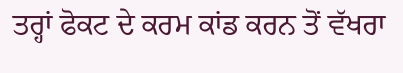ਤਰ੍ਹਾਂ ਫੋਕਟ ਦੇ ਕਰਮ ਕਾਂਡ ਕਰਨ ਤੋਂ ਵੱਖਰਾ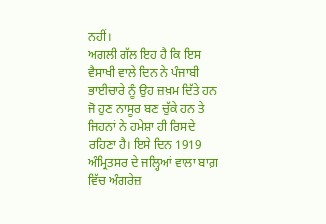ਨਹੀਂ।
ਅਗਲੀ ਗੱਲ ਇਹ ਹੈ ਕਿ ਇਸ ਵੈਸਾਖੀ ਵਾਲੇ ਦਿਨ ਨੇ ਪੰਜਾਬੀ ਭਾਈਚਾਰੇ ਨੂੰ ਉਹ ਜ਼ਖ਼ਮ ਦਿੱਤੇ ਹਨ ਜੋ ਹੁਣ ਨਾਸੂਰ ਬਣ ਚੁੱਕੇ ਹਨ ਤੇ ਜਿਹਨਾਂ ਨੇ ਹਮੇਸ਼ਾ ਹੀ ਰਿਸਦੇ ਰਹਿਣਾ ਹੈ। ਇਸੇ ਦਿਨ 1919 ਅੰਮ੍ਰਿਤਸਰ ਦੇ ਜਲ੍ਹਿਆਂ ਵਾਲਾ ਬਾਗ਼ ਵਿੱਚ ਅੰਗਰੇਜ਼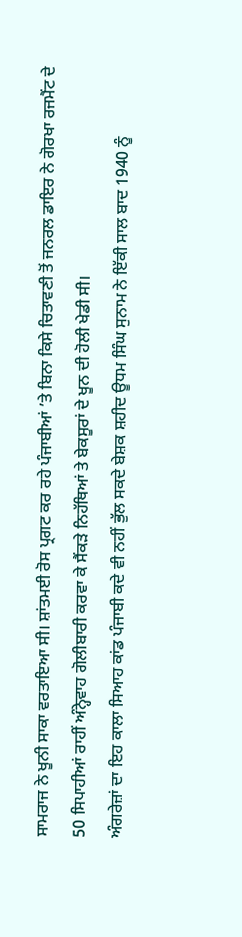ਸਾਮਰਾਜ ਨੇ ਖੂਨੀ ਸਾਕਾ ਵਰਤਾਇਆ ਸੀ। ਸ਼ਾਂਤਮਈ ਰੋਸ ਪ੍ਰਗਟ ਕਰ ਰਹੇ ਪੰਜਾਬੀਆਂ ’ਤੇ ਬਿਨਾ ਕਿਸੇ ਚਿਤਾਵਣੀ ਤੋਂ ਜਨਰਲ ਡਾਇਰ ਨੇ ਗੋਰਖਾ ਰਜਮੈਂਟ ਦੇ 50 ਸਿਪਾਹੀਆਂ ਰਾਹੀਂ ਅੰਨ੍ਹੇਵਾਹ ਗੋਲੀਬਾਰੀ ਕਰਵਾ ਕੇ ਸੈਂਕੜੇ ਨਿਹੱਥਿਆਂ ਤੇ ਬੇਕਸੂਰਾਂ ਦੇ ਖੂਨ ਦੀ ਹੋਲੀ ਖੇਡੀ ਸੀ।
ਅੰਗਰੇਜ਼ਾਂ ਦਾ ਇਹ ਕਾਲਾ ਸਿਆਹ ਕਾਂਡ ਪੰਜਾਬੀ ਕਦੇ ਵੀ ਨਹੀਂ ਭੁੱਲ ਸਕਦੇ ਬੇਸ਼ਕ ਸ਼ਹੀਦ ਊਧਮ ਸਿੰਘ ਸੁਨਾਮ ਨੇ ਇੱਕੀ ਸਾਲ ਬਾਦ 1940 ਨੂੰ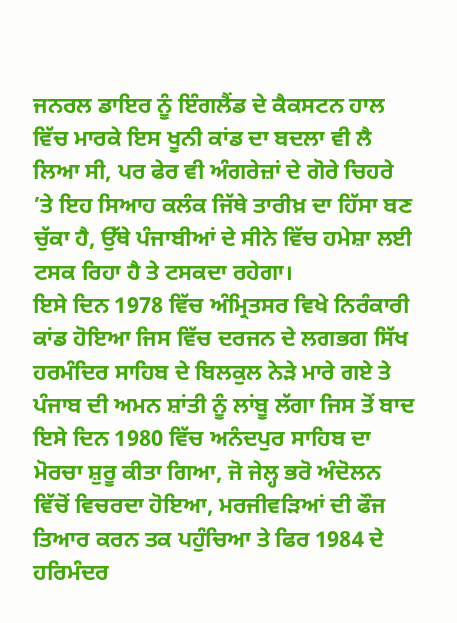ਜਨਰਲ ਡਾਇਰ ਨੂੰ ਇੰਗਲੈਂਡ ਦੇ ਕੈਕਸਟਨ ਹਾਲ ਵਿੱਚ ਮਾਰਕੇ ਇਸ ਖੂਨੀ ਕਾਂਡ ਦਾ ਬਦਲਾ ਵੀ ਲੈ ਲਿਆ ਸੀ, ਪਰ ਫੇਰ ਵੀ ਅੰਗਰੇਜ਼ਾਂ ਦੇ ਗੋਰੇ ਚਿਹਰੇ ’ਤੇ ਇਹ ਸਿਆਹ ਕਲੰਕ ਜਿੱਥੇ ਤਾਰੀਖ਼ ਦਾ ਹਿੱਸਾ ਬਣ ਚੁੱਕਾ ਹੈ, ਉੱਥੇ ਪੰਜਾਬੀਆਂ ਦੇ ਸੀਨੇ ਵਿੱਚ ਹਮੇਸ਼ਾ ਲਈ ਟਸਕ ਰਿਹਾ ਹੈ ਤੇ ਟਸਕਦਾ ਰਹੇਗਾ।
ਇਸੇ ਦਿਨ 1978 ਵਿੱਚ ਅੰਮ੍ਰਿਤਸਰ ਵਿਖੇ ਨਿਰੰਕਾਰੀ ਕਾਂਡ ਹੋਇਆ ਜਿਸ ਵਿੱਚ ਦਰਜਨ ਦੇ ਲਗਭਗ ਸਿੱਖ ਹਰਮੰਦਿਰ ਸਾਹਿਬ ਦੇ ਬਿਲਕੁਲ ਨੇੜੇ ਮਾਰੇ ਗਏ ਤੇ ਪੰਜਾਬ ਦੀ ਅਮਨ ਸ਼ਾਂਤੀ ਨੂੰ ਲਾਂਬੂ ਲੱਗਾ ਜਿਸ ਤੋਂ ਬਾਦ ਇਸੇ ਦਿਨ 1980 ਵਿੱਚ ਅਨੰਦਪੁਰ ਸਾਹਿਬ ਦਾ ਮੋਰਚਾ ਸ਼ੁਰੂ ਕੀਤਾ ਗਿਆ, ਜੋ ਜੇਲ੍ਹ ਭਰੋ ਅੰਦੋਲਨ ਵਿੱਚੋਂ ਵਿਚਰਦਾ ਹੋਇਆ, ਮਰਜੀਵੜਿਆਂ ਦੀ ਫੌਜ ਤਿਆਰ ਕਰਨ ਤਕ ਪਹੁੰਚਿਆ ਤੇ ਫਿਰ 1984 ਦੇ ਹਰਿਮੰਦਰ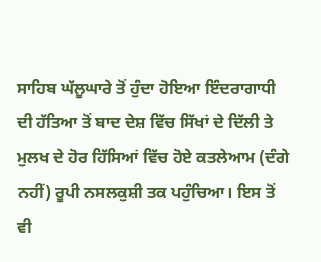ਸਾਹਿਬ ਘੱਲੂਘਾਰੇ ਤੋਂ ਹੁੰਦਾ ਹੋਇਆ ਇੰਦਰਾਗਾਧੀ ਦੀ ਹੱਤਿਆ ਤੋਂ ਬਾਦ ਦੇਸ਼ ਵਿੱਚ ਸਿੱਖਾਂ ਦੇ ਦਿੱਲੀ ਤੇ ਮੁਲਖ ਦੇ ਹੋਰ ਹਿੱਸਿਆਂ ਵਿੱਚ ਹੋਏ ਕਤਲੇਆਮ (ਦੰਗੇ ਨਹੀਂ) ਰੂਪੀ ਨਸਲਕੁਸ਼ੀ ਤਕ ਪਹੁੰਚਿਆ। ਇਸ ਤੋਂ ਵੀ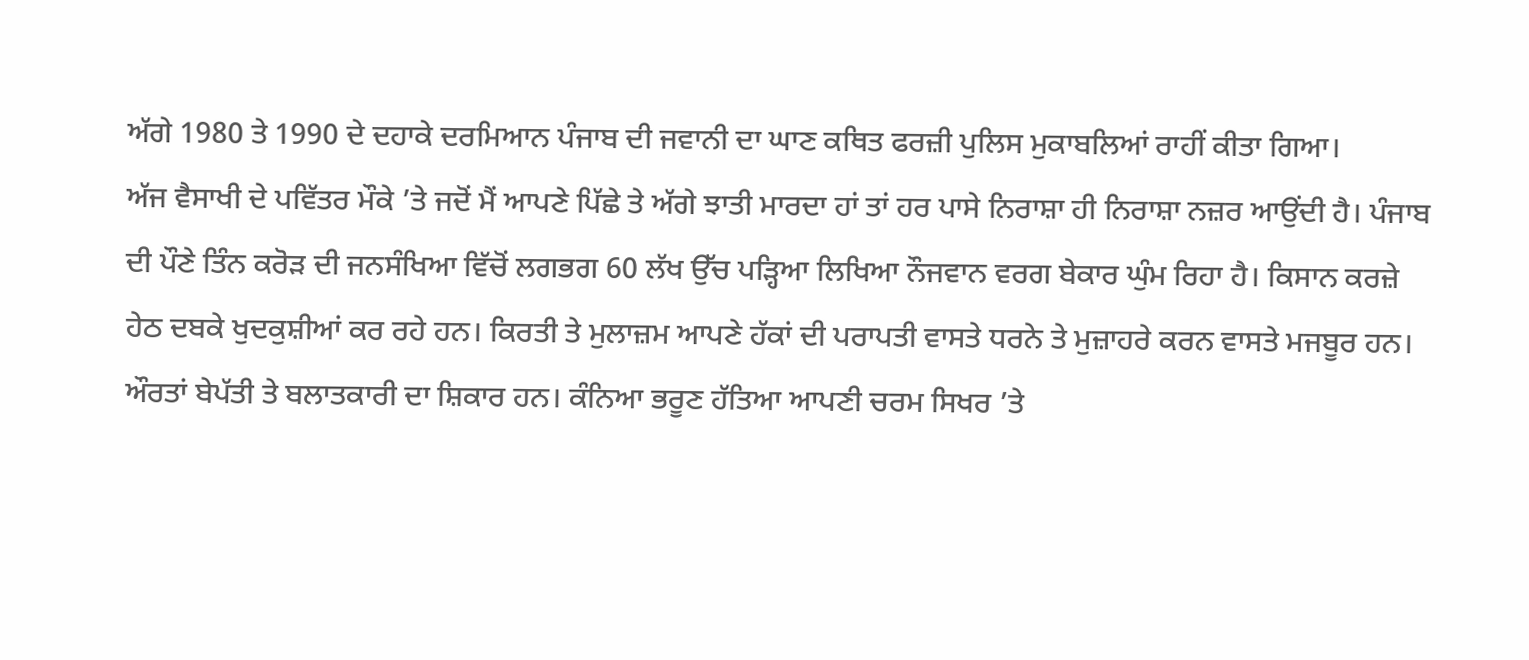ਅੱਗੇ 1980 ਤੇ 1990 ਦੇ ਦਹਾਕੇ ਦਰਮਿਆਨ ਪੰਜਾਬ ਦੀ ਜਵਾਨੀ ਦਾ ਘਾਣ ਕਥਿਤ ਫਰਜ਼ੀ ਪੁਲਿਸ ਮੁਕਾਬਲਿਆਂ ਰਾਹੀਂ ਕੀਤਾ ਗਿਆ।
ਅੱਜ ਵੈਸਾਖੀ ਦੇ ਪਵਿੱਤਰ ਮੌਕੇ ’ਤੇ ਜਦੋਂ ਮੈਂ ਆਪਣੇ ਪਿੱਛੇ ਤੇ ਅੱਗੇ ਝਾਤੀ ਮਾਰਦਾ ਹਾਂ ਤਾਂ ਹਰ ਪਾਸੇ ਨਿਰਾਸ਼ਾ ਹੀ ਨਿਰਾਸ਼ਾ ਨਜ਼ਰ ਆਉਂਦੀ ਹੈ। ਪੰਜਾਬ ਦੀ ਪੌਣੇ ਤਿੰਨ ਕਰੋੜ ਦੀ ਜਨਸੰਖਿਆ ਵਿੱਚੋਂ ਲਗਭਗ 60 ਲੱਖ ਉੱਚ ਪੜ੍ਹਿਆ ਲਿਖਿਆ ਨੌਜਵਾਨ ਵਰਗ ਬੇਕਾਰ ਘੁੰਮ ਰਿਹਾ ਹੈ। ਕਿਸਾਨ ਕਰਜ਼ੇ ਹੇਠ ਦਬਕੇ ਖੁਦਕੁਸ਼ੀਆਂ ਕਰ ਰਹੇ ਹਨ। ਕਿਰਤੀ ਤੇ ਮੁਲਾਜ਼ਮ ਆਪਣੇ ਹੱਕਾਂ ਦੀ ਪਰਾਪਤੀ ਵਾਸਤੇ ਧਰਨੇ ਤੇ ਮੁਜ਼ਾਹਰੇ ਕਰਨ ਵਾਸਤੇ ਮਜਬੂਰ ਹਨ। ਔਰਤਾਂ ਬੇਪੱਤੀ ਤੇ ਬਲਾਤਕਾਰੀ ਦਾ ਸ਼ਿਕਾਰ ਹਨ। ਕੰਨਿਆ ਭਰੂਣ ਹੱਤਿਆ ਆਪਣੀ ਚਰਮ ਸਿਖਰ ’ਤੇ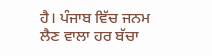ਹੈ। ਪੰਜਾਬ ਵਿੱਚ ਜਨਮ ਲੈਣ ਵਾਲਾ ਹਰ ਬੱਚਾ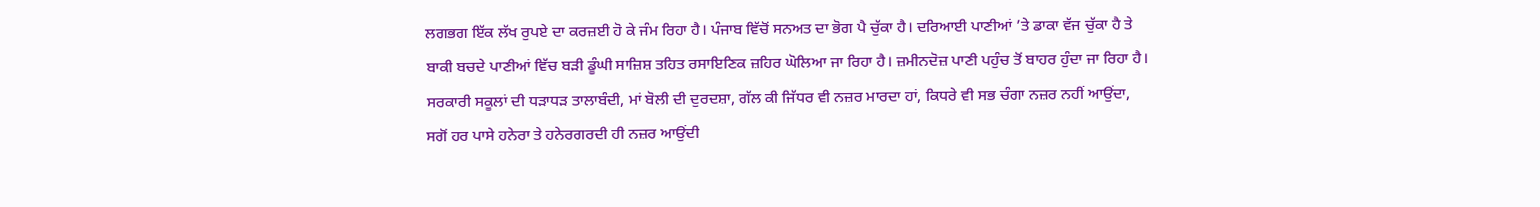ਲਗਭਗ ਇੱਕ ਲੱਖ ਰੁਪਏ ਦਾ ਕਰਜ਼ਈ ਹੋ ਕੇ ਜੰਮ ਰਿਹਾ ਹੈ। ਪੰਜਾਬ ਵਿੱਚੋਂ ਸਨਅਤ ਦਾ ਭੋਗ ਪੈ ਚੁੱਕਾ ਹੈ। ਦਰਿਆਈ ਪਾਣੀਆਂ ’ਤੇ ਡਾਕਾ ਵੱਜ ਚੁੱਕਾ ਹੈ ਤੇ ਬਾਕੀ ਬਚਦੇ ਪਾਣੀਆਂ ਵਿੱਚ ਬੜੀ ਡੂੰਘੀ ਸਾਜ਼ਿਸ਼ ਤਹਿਤ ਰਸਾਇਣਿਕ ਜ਼ਹਿਰ ਘੋਲਿਆ ਜਾ ਰਿਹਾ ਹੈ। ਜ਼ਮੀਨਦੋਜ਼ ਪਾਣੀ ਪਹੁੰਚ ਤੋਂ ਬਾਹਰ ਹੁੰਦਾ ਜਾ ਰਿਹਾ ਹੈ। ਸਰਕਾਰੀ ਸਕੂਲਾਂ ਦੀ ਧੜਾਧੜ ਤਾਲਾਬੰਦੀ, ਮਾਂ ਬੋਲੀ ਦੀ ਦੁਰਦਸ਼ਾ, ਗੱਲ ਕੀ ਜਿੱਧਰ ਵੀ ਨਜ਼ਰ ਮਾਰਦਾ ਹਾਂ, ਕਿਧਰੇ ਵੀ ਸਭ ਚੰਗਾ ਨਜ਼ਰ ਨਹੀਂ ਆਉਂਦਾ, ਸਗੋਂ ਹਰ ਪਾਸੇ ਹਨੇਰਾ ਤੇ ਹਨੇਰਗਰਦੀ ਹੀ ਨਜ਼ਰ ਆਉਂਦੀ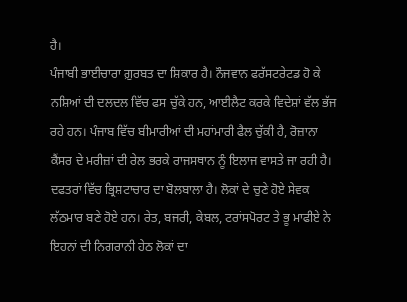ਹੈ।
ਪੰਜਾਬੀ ਭਾਈਚਾਰਾ ਗ਼ੁਰਬਤ ਦਾ ਸ਼ਿਕਾਰ ਹੈ। ਨੌਜਵਾਨ ਫਰੱਸਟਰੇਟਡ ਹੋ ਕੇ ਨਸ਼ਿਆਂ ਦੀ ਦਲਦਲ ਵਿੱਚ ਫਸ ਚੁੱਕੇ ਹਨ, ਆਈਲੈਟ ਕਰਕੇ ਵਿਦੇਸ਼ਾਂ ਵੱਲ ਭੱਜ ਰਹੇ ਹਨ। ਪੰਜਾਬ ਵਿੱਚ ਬੀਮਾਰੀਆਂ ਦੀ ਮਹਾਂਮਾਰੀ ਫੈਲ ਚੁੱਕੀ ਹੈ, ਰੋਜ਼ਾਨਾ ਕੈਂਸਰ ਦੇ ਮਰੀਜ਼ਾਂ ਦੀ ਰੇਲ ਭਰਕੇ ਰਾਜਸਥਾਨ ਨੂੰ ਇਲਾਜ ਵਾਸਤੇ ਜਾ ਰਹੀ ਹੈ। ਦਫਤਰਾਂ ਵਿੱਚ ਭ੍ਰਿਸ਼ਟਾਚਾਰ ਦਾ ਬੋਲਬਾਲਾ ਹੈ। ਲੋਕਾਂ ਦੇ ਚੁਣੇ ਹੋਏ ਸੇਵਕ ਲੱਠਮਾਰ ਬਣੇ ਹੋਏ ਹਨ। ਰੇਤ, ਬਜਰੀ, ਕੇਬਲ, ਟਰਾਂਸਪੋਰਟ ਤੇ ਭੂ ਮਾਫੀਏ ਨੇ ਇਹਨਾਂ ਦੀ ਨਿਗਰਾਨੀ ਹੇਠ ਲੋਕਾਂ ਦਾ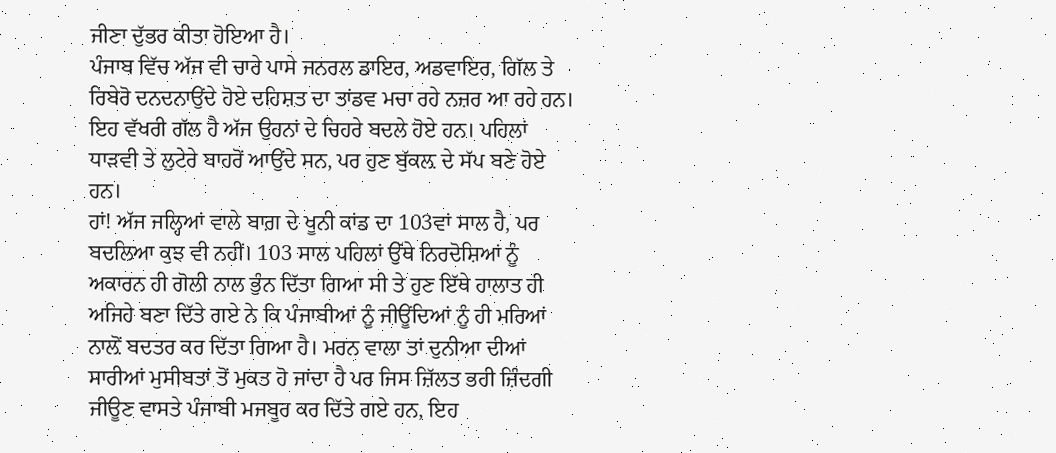ਜੀਣਾ ਦੁੱਭਰ ਕੀਤਾ ਹੋਇਆ ਹੈ।
ਪੰਜਾਬ ਵਿੱਚ ਅੱਜ ਵੀ ਚਾਰੇ ਪਾਸੇ ਜਨਰਲ ਡਾਇਰ, ਅਡਵਾਇਰ, ਗਿੱਲ ਤੇ ਰਿਬੇਰੋ ਦਨਦਨਾਉਂਦੇ ਹੋਏ ਦਹਿਸ਼ਤ ਦਾ ਤਾਂਡਵ ਮਚਾ ਰਹੇ ਨਜ਼ਰ ਆ ਰਹੇ ਹਨ। ਇਹ ਵੱਖਰੀ ਗੱਲ ਹੈ ਅੱਜ ਉਹਨਾਂ ਦੇ ਚਿਹਰੇ ਬਦਲੇ ਹੋਏ ਹਨ। ਪਹਿਲਾਂ ਧਾੜਵੀ ਤੇ ਲੁਟੇਰੇ ਬਾਹਰੋਂ ਆਉਂਦੇ ਸਨ, ਪਰ ਹੁਣ ਬੁੱਕਲ਼ ਦੇ ਸੱਪ ਬਣੇ ਹੋਏ ਹਨ।
ਹਾਂ! ਅੱਜ ਜਲ੍ਹਿਆਂ ਵਾਲੇ ਬਾਗ਼ ਦੇ ਖੂਨੀ ਕਾਂਡ ਦਾ 103ਵਾਂ ਸਾਲ ਹੈ, ਪਰ ਬਦਲਿਆ ਕੁਝ ਵੀ ਨਹੀਂ। 103 ਸਾਲ ਪਹਿਲਾਂ ਉੱਥੇ ਨਿਰਦੋਸ਼ਿਆਂ ਨੂੰ ਅਕਾਰਨ ਹੀ ਗੋਲੀ ਨਾਲ ਭੁੰਨ ਦਿੱਤਾ ਗਿਆ ਸੀ ਤੇ ਹੁਣ ਇੱਥੇ ਹਾਲਾਤ ਹੀ ਅਜਿਹੇ ਬਣਾ ਦਿੱਤੇ ਗਏ ਨੇ ਕਿ ਪੰਜਾਬੀਆਂ ਨੂੰ ਜੀਊਂਦਿਆਂ ਨੂੰ ਹੀ ਮਰਿਆਂ ਨਾਲ਼ੋਂ ਬਦਤਰ ਕਰ ਦਿੱਤਾ ਗਿਆ ਹੈ। ਮਰਨ ਵਾਲਾ ਤਾਂ ਦੁਨੀਆ ਦੀਆਂ ਸਾਰੀਆਂ ਮੁਸੀਬਤਾਂ ਤੋਂ ਮੁਕਤ ਹੋ ਜਾਂਦਾ ਹੈ ਪਰ ਜਿਸ ਜ਼ਿੱਲਤ ਭਰੀ ਜ਼ਿੰਦਗੀ ਜੀਊਣ ਵਾਸਤੇ ਪੰਜਾਬੀ ਮਜਬੂਰ ਕਰ ਦਿੱਤੇ ਗਏ ਹਨ, ਇਹ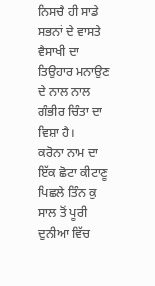ਨਿਸਚੈ ਹੀ ਸਾਡੇ ਸਭਨਾਂ ਦੇ ਵਾਸਤੇ ਵੈਸਾਖੀ ਦਾ ਤਿਉਹਾਰ ਮਨਾਉਣ ਦੇ ਨਾਲ ਨਾਲ ਗੰਭੀਰ ਚਿੰਤਾ ਦਾ ਵਿਸ਼ਾ ਹੈ।
ਕਰੋਨਾ ਨਾਮ ਦਾ ਇੱਕ ਛੋਟਾ ਕੀਟਾਣੂ ਪਿਛਲੇ ਤਿੰਨ ਕੁ ਸਾਲ ਤੋਂ ਪੂਰੀ ਦੁਨੀਆ ਵਿੱਚ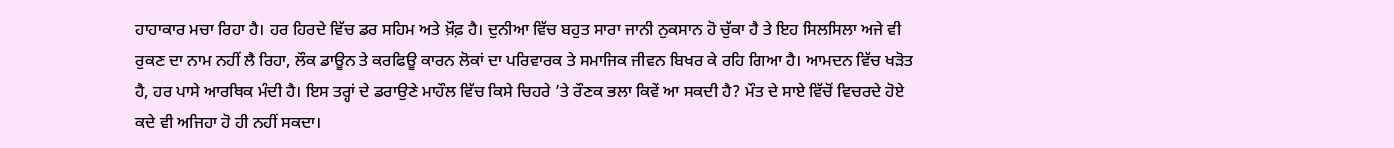ਹਾਹਾਕਾਰ ਮਚਾ ਰਿਹਾ ਹੈ। ਹਰ ਹਿਰਦੇ ਵਿੱਚ ਡਰ ਸਹਿਮ ਅਤੇ ਖ਼ੌਫ਼ ਹੈ। ਦੁਨੀਆ ਵਿੱਚ ਬਹੁਤ ਸਾਰਾ ਜਾਨੀ ਨੁਕਸਾਨ ਹੋ ਚੁੱਕਾ ਹੈ ਤੇ ਇਹ ਸਿਲਸਿਲਾ ਅਜੇ ਵੀ ਰੁਕਣ ਦਾ ਨਾਮ ਨਹੀਂ ਲੈ ਰਿਹਾ, ਲੌਕ ਡਾਊਨ ਤੇ ਕਰਫਿਊ ਕਾਰਨ ਲੋਕਾਂ ਦਾ ਪਰਿਵਾਰਕ ਤੇ ਸਮਾਜਿਕ ਜੀਵਨ ਬਿਖਰ ਕੇ ਰਹਿ ਗਿਆ ਹੈ। ਆਮਦਨ ਵਿੱਚ ਖੜੋਤ ਹੈ, ਹਰ ਪਾਸੇ ਆਰਥਿਕ ਮੰਦੀ ਹੈ। ਇਸ ਤਰ੍ਹਾਂ ਦੇ ਡਰਾਉਣੇ ਮਾਹੌਲ ਵਿੱਚ ਕਿਸੇ ਚਿਹਰੇ ’ਤੇ ਰੌਣਕ ਭਲਾ ਕਿਵੇਂ ਆ ਸਕਦੀ ਹੈ? ਮੌਤ ਦੇ ਸਾਏ ਵਿੱਚੋਂ ਵਿਚਰਦੇ ਹੋਏ ਕਦੇ ਵੀ ਅਜਿਹਾ ਹੋ ਹੀ ਨਹੀਂ ਸਕਦਾ।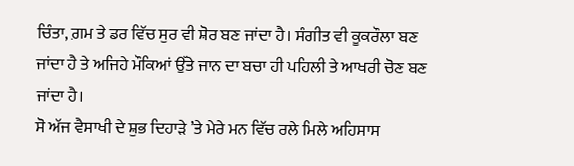ਚਿੰਤਾ, ਗ਼ਮ ਤੇ ਡਰ ਵਿੱਚ ਸੁਰ ਵੀ ਸ਼ੋਰ ਬਣ ਜਾਂਦਾ ਹੈ। ਸੰਗੀਤ ਵੀ ਕੂਕਰੌਲਾ ਬਣ ਜਾਂਦਾ ਹੈ ਤੇ ਅਜਿਹੇ ਮੌਕਿਆਂ ਉੱਤੇ ਜਾਨ ਦਾ ਬਚਾ ਹੀ ਪਹਿਲੀ ਤੇ ਆਖਰੀ ਚੋਣ ਬਣ ਜਾਂਦਾ ਹੈ।
ਸੋ ਅੱਜ ਵੈਸਾਖੀ ਦੇ ਸ਼ੁਭ ਦਿਹਾੜੇ ’ਤੇ ਮੇਰੇ ਮਨ ਵਿੱਚ ਰਲੇ ਮਿਲੇ ਅਹਿਸਾਸ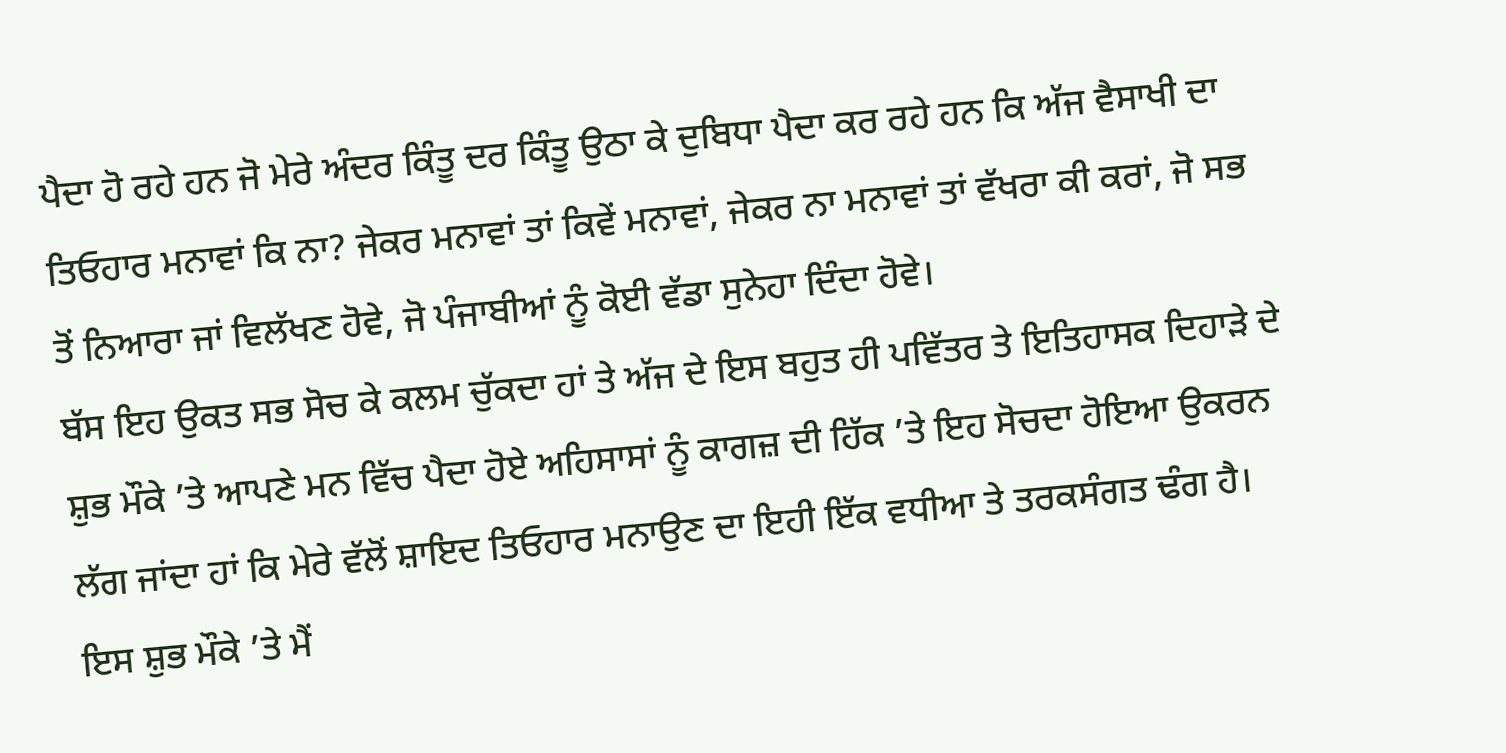ਪੈਦਾ ਹੋ ਰਹੇ ਹਨ ਜੋ ਮੇਰੇ ਅੰਦਰ ਕਿੰਤੂ ਦਰ ਕਿੰਤੂ ਉਠਾ ਕੇ ਦੁਬਿਧਾ ਪੈਦਾ ਕਰ ਰਹੇ ਹਨ ਕਿ ਅੱਜ ਵੈਸਾਖੀ ਦਾ ਤਿਓਹਾਰ ਮਨਾਵਾਂ ਕਿ ਨਾ? ਜੇਕਰ ਮਨਾਵਾਂ ਤਾਂ ਕਿਵੇਂ ਮਨਾਵਾਂ, ਜੇਕਰ ਨਾ ਮਨਾਵਾਂ ਤਾਂ ਵੱਖਰਾ ਕੀ ਕਰਾਂ, ਜੋ ਸਭ ਤੋਂ ਨਿਆਰਾ ਜਾਂ ਵਿਲੱਖਣ ਹੋਵੇ, ਜੋ ਪੰਜਾਬੀਆਂ ਨੂੰ ਕੋਈ ਵੱਡਾ ਸੁਨੇਹਾ ਦਿੰਦਾ ਹੋਵੇ।
ਬੱਸ ਇਹ ਉਕਤ ਸਭ ਸੋਚ ਕੇ ਕਲਮ ਚੁੱਕਦਾ ਹਾਂ ਤੇ ਅੱਜ ਦੇ ਇਸ ਬਹੁਤ ਹੀ ਪਵਿੱਤਰ ਤੇ ਇਤਿਹਾਸਕ ਦਿਹਾੜੇ ਦੇ ਸ਼ੁਭ ਮੌਕੇ ’ਤੇ ਆਪਣੇ ਮਨ ਵਿੱਚ ਪੈਦਾ ਹੋਏ ਅਹਿਸਾਸਾਂ ਨੂੰ ਕਾਗਜ਼ ਦੀ ਹਿੱਕ ’ਤੇ ਇਹ ਸੋਚਦਾ ਹੋਇਆ ਉਕਰਨ ਲੱਗ ਜਾਂਦਾ ਹਾਂ ਕਿ ਮੇਰੇ ਵੱਲੋਂ ਸ਼ਾਇਦ ਤਿਓਹਾਰ ਮਨਾਉਣ ਦਾ ਇਹੀ ਇੱਕ ਵਧੀਆ ਤੇ ਤਰਕਸੰਗਤ ਢੰਗ ਹੈ।
ਇਸ ਸ਼ੁਭ ਮੌਕੇ ’ਤੇ ਮੈਂ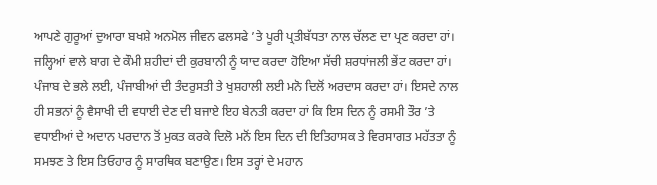ਆਪਣੇ ਗੁਰੂਆਂ ਦੁਆਰਾ ਬਖਸ਼ੇ ਅਨਮੋਲ ਜੀਵਨ ਫਲਸਫੇ ’ਤੇ ਪੂਰੀ ਪ੍ਰਤੀਬੱਧਤਾ ਨਾਲ ਚੱਲਣ ਦਾ ਪ੍ਰਣ ਕਰਦਾ ਹਾਂ। ਜਲ੍ਹਿਆਂ ਵਾਲੇ ਬਾਗ ਦੇ ਕੌਮੀ ਸ਼ਹੀਦਾਂ ਦੀ ਕੁਰਬਾਨੀ ਨੂੰ ਯਾਦ ਕਰਦਾ ਹੋਇਆ ਸੱਚੀ ਸ਼ਰਧਾਂਜਲੀ ਭੇਂਟ ਕਰਦਾ ਹਾਂ। ਪੰਜਾਬ ਦੇ ਭਲੇ ਲਈ, ਪੰਜਾਬੀਆਂ ਦੀ ਤੰਦਰੁਸਤੀ ਤੇ ਖੁਸ਼ਹਾਲੀ ਲਈ ਮਨੋ ਦਿਲੋਂ ਅਰਦਾਸ ਕਰਦਾ ਹਾਂ। ਇਸਦੇ ਨਾਲ ਹੀ ਸਭਨਾਂ ਨੂੰ ਵੈਸਾਖੀ ਦੀ ਵਧਾਈ ਦੇਣ ਦੀ ਬਜਾਏ ਇਹ ਬੇਨਤੀ ਕਰਦਾ ਹਾਂ ਕਿ ਇਸ ਦਿਨ ਨੂੰ ਰਸਮੀ ਤੌਰ ’ਤੇ ਵਧਾਈਆਂ ਦੇ ਅਦਾਨ ਪਰਦਾਨ ਤੋਂ ਮੁਕਤ ਕਰਕੇ ਦਿਲੋ ਮਨੋਂ ਇਸ ਦਿਨ ਦੀ ਇਤਿਹਾਸਕ ਤੇ ਵਿਰਸਾਗਤ ਮਹੱਤਤਾ ਨੂੰ ਸਮਝਣ ਤੇ ਇਸ ਤਿਓਹਾਰ ਨੂੰ ਸਾਰਥਿਕ ਬਣਾਉਣ। ਇਸ ਤਰ੍ਹਾਂ ਦੇ ਮਹਾਨ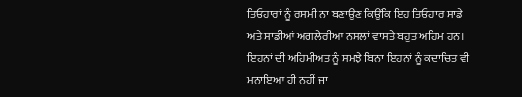ਤਿਓਹਾਰਾਂ ਨੂੰ ਰਸਮੀ ਨਾ ਬਣਾਉਣ ਕਿਉਂਕਿ ਇਹ ਤਿਓਹਾਰ ਸਾਡੇ ਅਤੇ ਸਾਡੀਆਂ ਅਗਲੇਰੀਆ ਨਸਲਾਂ ਵਾਸਤੇ ਬਹੁਤ ਅਹਿਮ ਹਨ। ਇਹਨਾਂ ਦੀ ਅਹਿਮੀਅਤ ਨੂੰ ਸਮਝੇ ਬਿਨਾ ਇਹਨਾਂ ਨੂੰ ਕਦਾਚਿਤ ਵੀ ਮਨਾਇਆ ਹੀ ਨਹੀਂ ਜਾ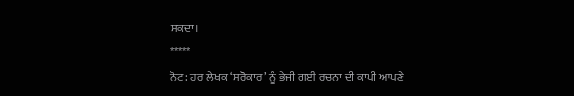ਸਕਦਾ।
*****
ਨੋਟ: ਹਰ ਲੇਖਕ ‘ਸਰੋਕਾਰ’ ਨੂੰ ਭੇਜੀ ਗਈ ਰਚਨਾ ਦੀ ਕਾਪੀ ਆਪਣੇ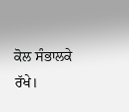ਕੋਲ ਸੰਭਾਲਕੇ ਰੱਖੇ।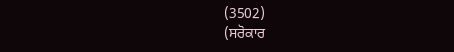(3502)
(ਸਰੋਕਾਰ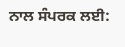ਨਾਲ ਸੰਪਰਕ ਲਈ: